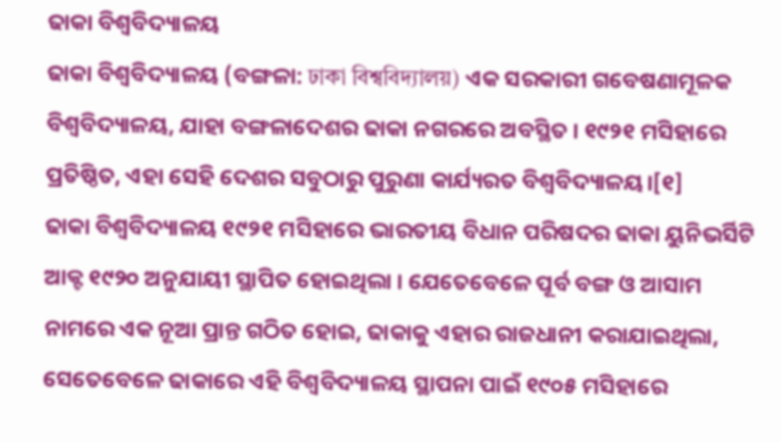ଢାକା ବିଶ୍ୱବିଦ୍ୟାଳୟ
ଢାକା ବିଶ୍ୱବିଦ୍ୟାଳୟ (ବଙ୍ଗଳା: ঢাকা বিশ্ববিদ্যালয়) ଏକ ସରକାରୀ ଗବେଷଣାମୂଳକ ବିଶ୍ୱବିଦ୍ୟାଳୟ, ଯାହା ବଙ୍ଗଳାଦେଶର ଢାକା ନଗରରେ ଅବସ୍ଥିତ । ୧୯୨୧ ମସିହାରେ ପ୍ରତିଷ୍ଠିତ, ଏହା ସେହି ଦେଶର ସବୁଠାରୁ ପୁରୁଣା କାର୍ଯ୍ୟରତ ବିଶ୍ୱବିଦ୍ୟାଳୟ।[୧]
ଢାକା ବିଶ୍ୱବିଦ୍ୟାଳୟ ୧୯୨୧ ମସିହାରେ ଭାରତୀୟ ବିଧାନ ପରିଷଦର ଢାକା ୟୁନିଭର୍ସିଟି ଆକ୍ଟ ୧୯୨୦ ଅନୁଯାୟୀ ସ୍ଥାପିତ ହୋଇଥିଲା । ଯେତେବେଳେ ପୂର୍ବ ବଙ୍ଗ ଓ ଆସାମ ନାମରେ ଏକ ନୂଆ ପ୍ରାନ୍ତ ଗଠିତ ହୋଇ, ଢାକାକୁ ଏହାର ରାଜଧାନୀ କରାଯାଇଥିଲା, ସେତେବେଳେ ଢାକାରେ ଏହି ବିଶ୍ୱବିଦ୍ୟାଳୟ ସ୍ଥାପନା ପାଇଁ ୧୯୦୫ ମସିହାରେ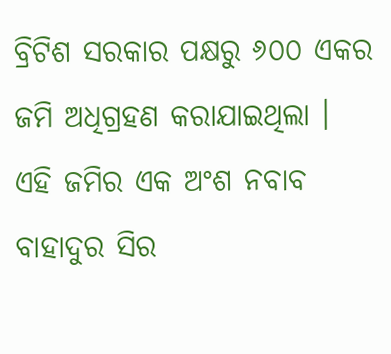ବ୍ରିଟିଶ ସରକାର ପକ୍ଷରୁ ୬୦୦ ଏକର ଜମି ଅଧିଗ୍ରହଣ କରାଯାଇଥିଲା । ଏହି ଜମିର ଏକ ଅଂଶ ନବାବ ବାହାଦୁର ସିର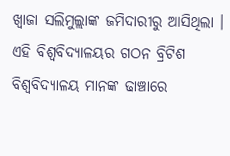ଖ୍ୱାଜା ସଲିମୁଲ୍ଲାଙ୍କ ଜମିଦାରୀରୁ ଆସିଥିଲା । ଏହି ବିଶ୍ୱବିଦ୍ୟାଳୟର ଗଠନ ବ୍ରିଟିଶ ବିଶ୍ୱବିଦ୍ୟାଳୟ ମାନଙ୍କ ଢାଞ୍ଚାରେ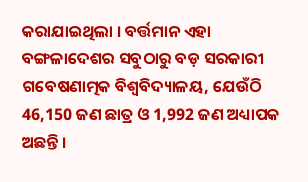କରାଯାଇଥିଲା । ବର୍ତ୍ତମାନ ଏହା ବଙ୍ଗଳାଦେଶର ସବୁଠାରୁ ବଡ଼ ସରକାରୀ ଗବେଷଣାତ୍ମକ ବିଶ୍ୱବିଦ୍ୟାଳୟ, ଯେଉଁଠି 46,150 ଜଣ ଛାତ୍ର ଓ 1,992 ଜଣ ଅଧ୍ୟାପକ ଅଛନ୍ତି ।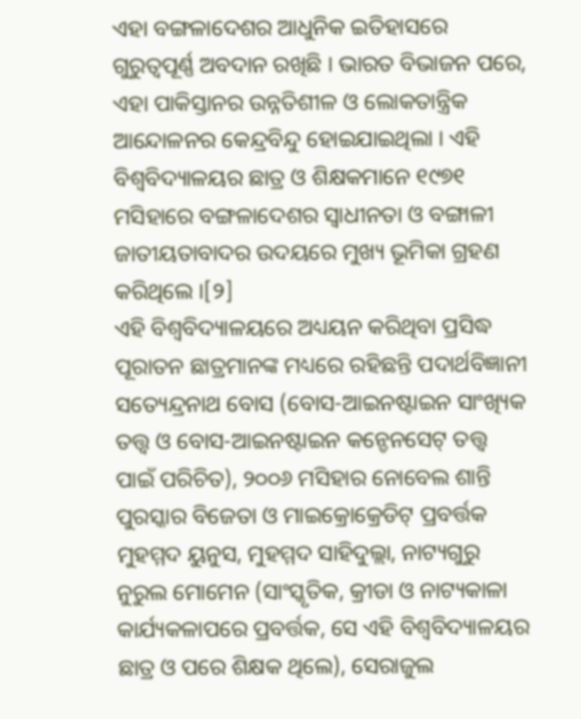ଏହା ବଙ୍ଗଳାଦେଶର ଆଧୁନିକ ଇତିହାସରେ ଗୁରୁତ୍ୱପୂର୍ଣ୍ଣ ଅବଦାନ ରଖିଛି । ଭାରତ ବିଭାଜନ ପରେ, ଏହା ପାକିସ୍ତାନର ଉନ୍ନତିଶୀଳ ଓ ଲୋକତାନ୍ତ୍ରିକ ଆନ୍ଦୋଳନର କେନ୍ଦ୍ରବିନ୍ଦୁ ହୋଇଯାଇଥିଲା । ଏହି ବିଶ୍ୱବିଦ୍ୟାଳୟର ଛାତ୍ର ଓ ଶିକ୍ଷକମାନେ ୧୯୭୧ ମସିହାରେ ବଙ୍ଗଳାଦେଶର ସ୍ଵାଧୀନତା ଓ ବଙ୍ଗାଳୀ ଜାତୀୟତାବାଦର ଉଦୟରେ ମୁଖ୍ୟ ଭୂମିକା ଗ୍ରହଣ କରିଥିଲେ ।[୨]
ଏହି ବିଶ୍ଵବିଦ୍ୟାଳୟରେ ଅଧ୍ୟୟନ କରିଥିବା ପ୍ରସିଦ୍ଧ ପୂରାତନ ଛାତ୍ରମାନଙ୍କ ମଧ୍ୟରେ ରହିଛନ୍ତି ପଦାର୍ଥବିଜ୍ଞାନୀ ସତ୍ୟେନ୍ଦ୍ରନାଥ ବୋସ (ବୋସ-ଆଇନଷ୍ଟାଇନ ସାଂଖ୍ୟିକ ତତ୍ତ୍ୱ ଓ ବୋସ-ଆଇନଷ୍ଟାଇନ କନ୍ଡେନସେଟ୍ ତତ୍ତ୍ୱ ପାଇଁ ପରିଚିତ), ୨୦୦୬ ମସିହାର ନୋବେଲ ଶାନ୍ତି ପୁରସ୍କାର ବିଜେତା ଓ ମାଇକ୍ରୋକ୍ରେଡିଟ୍ ପ୍ରବର୍ତ୍ତକ ମୁହମ୍ମଦ ୟୁନୁସ, ମୁହମ୍ମଦ ସାହିଦୁଲ୍ଲା, ନାଟ୍ୟଗୁରୁ ନୁରୁଲ ମୋମେନ (ସାଂସ୍କୃତିକ, କ୍ରୀଡା ଓ ନାଟ୍ୟକାଳା କାର୍ଯ୍ୟକଳାପରେ ପ୍ରବର୍ତ୍ତକ, ସେ ଏହି ବିଶ୍ୱବିଦ୍ୟାଳୟର ଛାତ୍ର ଓ ପରେ ଶିକ୍ଷକ ଥିଲେ), ସେରାଜୁଲ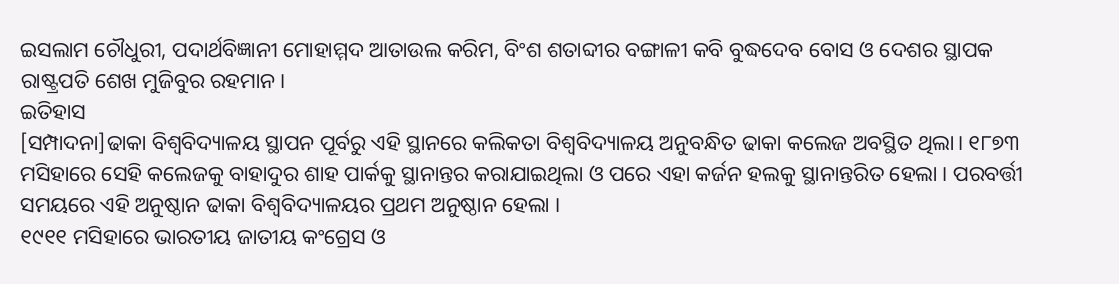ଇସଲାମ ଚୌଧୁରୀ, ପଦାର୍ଥବିଜ୍ଞାନୀ ମୋହାମ୍ମଦ ଆତାଉଲ କରିମ, ବିଂଶ ଶତାବ୍ଦୀର ବଙ୍ଗାଳୀ କବି ବୁଦ୍ଧଦେବ ବୋସ ଓ ଦେଶର ସ୍ଥାପକ ରାଷ୍ଟ୍ରପତି ଶେଖ ମୁଜିବୁର ରହମାନ।
ଇତିହାସ
[ସମ୍ପାଦନା]ଢାକା ବିଶ୍ୱବିଦ୍ୟାଳୟ ସ୍ଥାପନ ପୂର୍ବରୁ ଏହି ସ୍ଥାନରେ କଲିକତା ବିଶ୍ୱବିଦ୍ୟାଳୟ ଅନୁବନ୍ଧିତ ଢାକା କଲେଜ ଅବସ୍ଥିତ ଥିଲା। ୧୮୭୩ ମସିହାରେ ସେହି କଲେଜକୁ ବାହାଦୁର ଶାହ ପାର୍କକୁ ସ୍ଥାନାନ୍ତର କରାଯାଇଥିଲା ଓ ପରେ ଏହା କର୍ଜନ ହଲକୁ ସ୍ଥାନାନ୍ତରିତ ହେଲା । ପରବର୍ତ୍ତୀ ସମୟରେ ଏହି ଅନୁଷ୍ଠାନ ଢାକା ବିଶ୍ୱବିଦ୍ୟାଳୟର ପ୍ରଥମ ଅନୁଷ୍ଠାନ ହେଲା ।
୧୯୧୧ ମସିହାରେ ଭାରତୀୟ ଜାତୀୟ କଂଗ୍ରେସ ଓ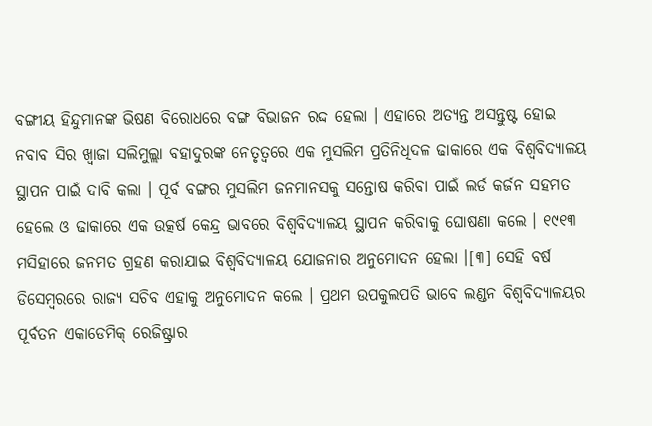ବଙ୍ଗୀୟ ହିନ୍ଦୁମାନଙ୍କ ଭିଷଣ ବିରୋଧରେ ବଙ୍ଗ ବିଭାଜନ ରଦ୍ଦ ହେଲା । ଏହାରେ ଅତ୍ୟନ୍ତ ଅସନ୍ତୁଷ୍ଟ ହୋଇ ନବାବ ସିର ଖ୍ୱାଜା ସଲିମୁଲ୍ଲା ବହାଦୁରଙ୍କ ନେତୃତ୍ୱରେ ଏକ ମୁସଲିମ ପ୍ରତିନିଧିଦଳ ଢାକାରେ ଏକ ବିଶ୍ୱବିଦ୍ୟାଳୟ ସ୍ଥାପନ ପାଇଁ ଦାବି କଲା । ପୂର୍ବ ବଙ୍ଗର ମୁସଲିମ ଜନମାନସକୁ ସନ୍ତୋଷ କରିବା ପାଇଁ ଲର୍ଡ କର୍ଜନ ସହମତ ହେଲେ ଓ ଢାକାରେ ଏକ ଉତ୍କର୍ଷ କେନ୍ଦ୍ର ଭାବରେ ବିଶ୍ୱବିଦ୍ୟାଳୟ ସ୍ଥାପନ କରିବାକୁ ଘୋଷଣା କଲେ । ୧୯୧୩ ମସିହାରେ ଜନମତ ଗ୍ରହଣ କରାଯାଇ ବିଶ୍ୱବିଦ୍ୟାଳୟ ଯୋଜନାର ଅନୁମୋଦନ ହେଲା ।[୩] ସେହି ବର୍ଷ ଡିସେମ୍ବରରେ ରାଜ୍ୟ ସଚିବ ଏହାକୁ ଅନୁମୋଦନ କଲେ । ପ୍ରଥମ ଉପକୁଲପତି ଭାବେ ଲଣ୍ଡନ ବିଶ୍ୱବିଦ୍ୟାଳୟର ପୂର୍ବତନ ଏକାଡେମିକ୍ ରେଜିଷ୍ଟ୍ରାର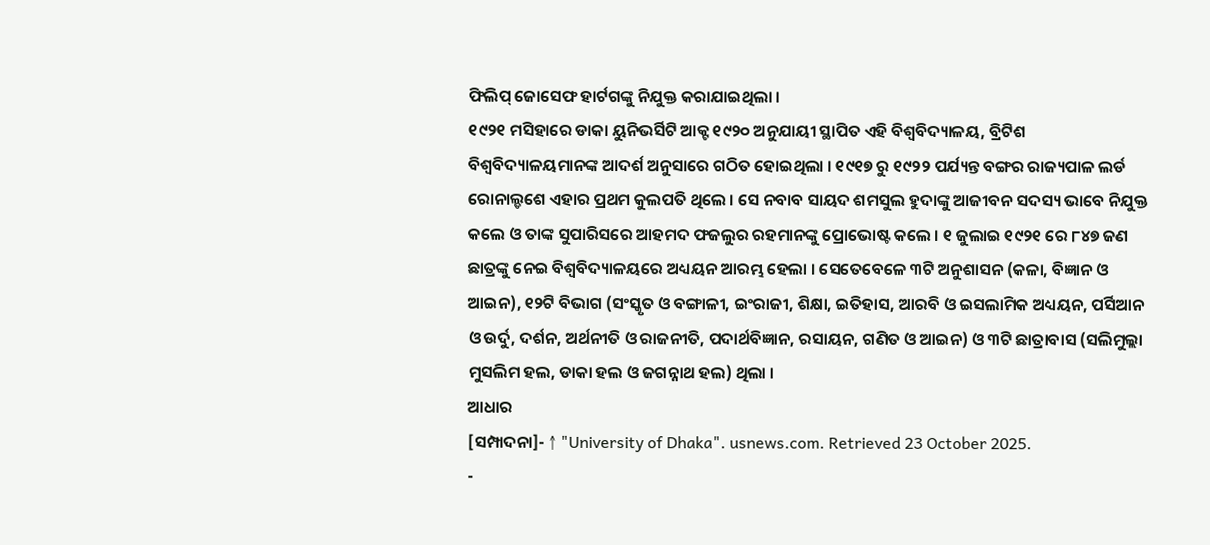ଫିଲିପ୍ ଜୋସେଫ ହାର୍ଟଗଙ୍କୁ ନିଯୁକ୍ତ କରାଯାଇଥିଲା ।
୧୯୨୧ ମସିହାରେ ଡାକା ୟୁନିଭର୍ସିଟି ଆକ୍ଟ ୧୯୨୦ ଅନୁଯାୟୀ ସ୍ଥାପିତ ଏହି ବିଶ୍ୱବିଦ୍ୟାଳୟ, ବ୍ରିଟିଶ ବିଶ୍ୱବିଦ୍ୟାଳୟମାନଙ୍କ ଆଦର୍ଶ ଅନୁସାରେ ଗଠିତ ହୋଇଥିଲା । ୧୯୧୭ ରୁ ୧୯୨୨ ପର୍ଯ୍ୟନ୍ତ ବଙ୍ଗର ରାଜ୍ୟପାଳ ଲର୍ଡ ରୋନାଲ୍ଡଶେ ଏହାର ପ୍ରଥମ କୁଲପତି ଥିଲେ । ସେ ନବାବ ସାୟଦ ଶମସୁଲ ହୁଦାଙ୍କୁ ଆଜୀବନ ସଦସ୍ୟ ଭାବେ ନିଯୁକ୍ତ କଲେ ଓ ତାଙ୍କ ସୁପାରିସରେ ଆହମଦ ଫଜଲୁର ରହମାନଙ୍କୁ ପ୍ରୋଭୋଷ୍ଟ କଲେ । ୧ ଜୁଲାଇ ୧୯୨୧ ରେ ୮୪୭ ଜଣ ଛାତ୍ରଙ୍କୁ ନେଇ ବିଶ୍ଵବିଦ୍ୟାଳୟରେ ଅଧ୍ୟୟନ ଆରମ୍ଭ ହେଲା । ସେତେବେଳେ ୩ଟି ଅନୁଶାସନ (କଳା, ବିଜ୍ଞାନ ଓ ଆଇନ), ୧୨ଟି ବିଭାଗ (ସଂସ୍କୃତ ଓ ବଙ୍ଗାଳୀ, ଇଂରାଜୀ, ଶିକ୍ଷା, ଇତିହାସ, ଆରବି ଓ ଇସଲାମିକ ଅଧ୍ୟୟନ, ପର୍ସିଆନ ଓ ଉର୍ଦୁ, ଦର୍ଶନ, ଅର୍ଥନୀତି ଓ ରାଜନୀତି, ପଦାର୍ଥବିଜ୍ଞାନ, ରସାୟନ, ଗଣିତ ଓ ଆଇନ) ଓ ୩ଟି ଛାତ୍ରାବାସ (ସଲିମୁଲ୍ଲା ମୁସଲିମ ହଲ, ଡାକା ହଲ ଓ ଜଗନ୍ନାଥ ହଲ) ଥିଲା ।
ଆଧାର
[ସମ୍ପାଦନା]- ↑ "University of Dhaka". usnews.com. Retrieved 23 October 2025.
-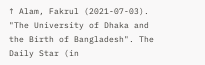↑ Alam, Fakrul (2021-07-03). "The University of Dhaka and the Birth of Bangladesh". The Daily Star (in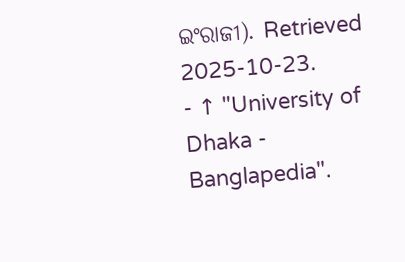ଇଂରାଜୀ). Retrieved 2025-10-23.
- ↑ "University of Dhaka - Banglapedia".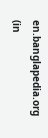en.banglapedia.org (in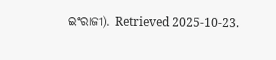ଇଂରାଜୀ). Retrieved 2025-10-23.